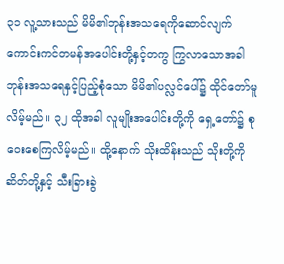၃၁ လူ့သားသည် မိမိ၏ဘုန်းအသရေကိုဆောင်လျက် ကောင်းကင်တမန်အပေါင်းတို့နှင့်တကွ ကြွလာသောအခါ ဘုန်းအသရေနှင့်ပြည့်စုံသော မိမိ၏ပလ္လင်ပေါ်၌ ထိုင်တော်မူလိမ့်မည်။ ၃၂ ထိုအခါ လူမျိုးအပေါင်းတို့ကို ရှေ့တော်၌ စုဝေးစေကြလိမ့်မည်။ ထို့နောက် သိုးထိန်းသည် သိုးတို့ကို ဆိတ်တို့နှင့် သီးခြားခွဲ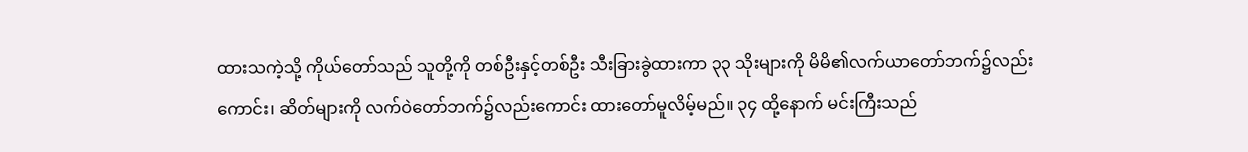ထားသကဲ့သို့ ကိုယ်တော်သည် သူတို့ကို တစ်ဦးနှင့်တစ်ဦး သီးခြားခွဲထားကာ ၃၃ သိုးများကို မိမိ၏လက်ယာတော်ဘက်၌လည်းကောင်း၊ ဆိတ်များကို လက်ဝဲတော်ဘက်၌လည်းကောင်း ထားတော်မူလိမ့်မည်။ ၃၄ ထို့နောက် မင်းကြီးသည်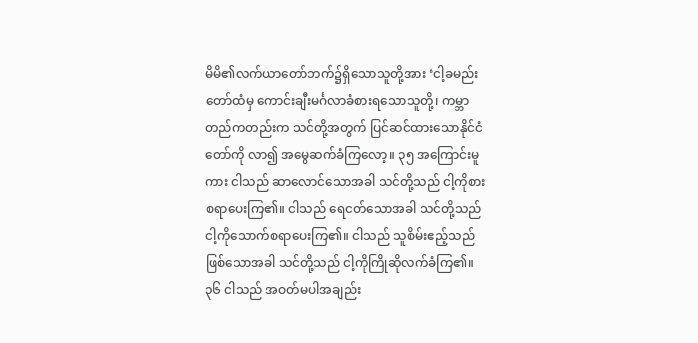မိမိ၏လက်ယာတော်ဘက်၌ရှိသောသူတို့အား ‘ငါ့ခမည်းတော်ထံမှ ကောင်းချီးမင်္ဂလာခံစားရသောသူတို့၊ ကမ္ဘာတည်ကတည်းက သင်တို့အတွက် ပြင်ဆင်ထားသောနိုင်ငံတော်ကို လာ၍ အမွေဆက်ခံကြလော့။ ၃၅ အကြောင်းမူကား ငါသည် ဆာလောင်သောအခါ သင်တို့သည် ငါ့ကိုစားစရာပေးကြ၏။ ငါသည် ရေငတ်သောအခါ သင်တို့သည် ငါ့ကိုသောက်စရာပေးကြ၏။ ငါသည် သူစိမ်းဧည့်သည်ဖြစ်သောအခါ သင်တို့သည် ငါ့ကိုကြိုဆိုလက်ခံကြ၏။ ၃၆ ငါသည် အဝတ်မပါအချည်း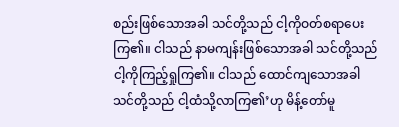စည်းဖြစ်သောအခါ သင်တို့သည် ငါ့ကိုဝတ်စရာပေးကြ၏။ ငါသည် နာမကျန်းဖြစ်သောအခါ သင်တို့သည် ငါ့ကိုကြည့်ရှုကြ၏။ ငါသည် ထောင်ကျသောအခါ သင်တို့သည် ငါ့ထံသို့လာကြ၏’ဟု မိန့်တော်မူ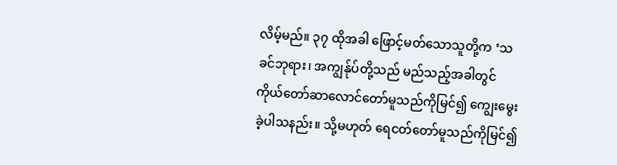လိမ့်မည်။ ၃၇ ထိုအခါ ဖြောင့်မတ်သောသူတို့က ‘သခင်ဘုရား၊ အကျွန်ုပ်တို့သည် မည်သည့်အခါတွင် ကိုယ်တော်ဆာလောင်တော်မူသည်ကိုမြင်၍ ကျွေးမွေးခဲ့ပါသနည်း။ သို့မဟုတ် ရေငတ်တော်မူသည်ကိုမြင်၍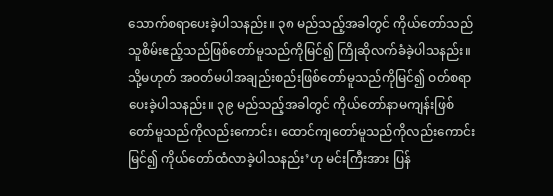သောက်စရာပေးခဲ့ပါသနည်း။ ၃၈ မည်သည့်အခါတွင် ကိုယ်တော်သည် သူစိမ်းဧည့်သည်ဖြစ်တော်မူသည်ကိုမြင်၍ ကြိုဆိုလက်ခံခဲ့ပါသနည်း။ သို့မဟုတ် အဝတ်မပါအချည်းစည်းဖြစ်တော်မူသည်ကိုမြင်၍ ဝတ်စရာပေးခဲ့ပါသနည်း။ ၃၉ မည်သည့်အခါတွင် ကိုယ်တော်နာမကျန်းဖြစ်တော်မူသည်ကိုလည်းကောင်း၊ ထောင်ကျတော်မူသည်ကိုလည်းကောင်း မြင်၍ ကိုယ်တော်ထံလာခဲ့ပါသနည်း’ဟု မင်းကြီးအား ပြန်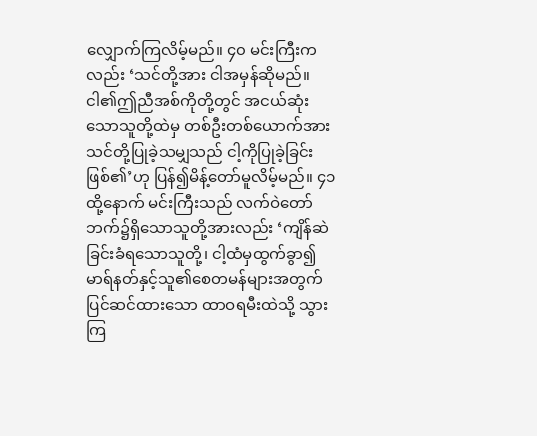လျှောက်ကြလိမ့်မည်။ ၄၀ မင်းကြီးကလည်း ‘သင်တို့အား ငါအမှန်ဆိုမည်။ ငါ၏ဤညီအစ်ကိုတို့တွင် အငယ်ဆုံးသောသူတို့ထဲမှ တစ်ဦးတစ်ယောက်အား သင်တို့ပြုခဲ့သမျှသည် ငါ့ကိုပြုခဲ့ခြင်းဖြစ်၏’ဟု ပြန်၍မိန့်တော်မူလိမ့်မည်။ ၄၁ ထို့နောက် မင်းကြီးသည် လက်ဝဲတော်ဘက်၌ရှိသောသူတို့အားလည်း ‘ကျိန်ဆဲခြင်းခံရသောသူတို့၊ ငါ့ထံမှထွက်ခွာ၍ မာရ်နတ်နှင့်သူ၏စေတမန်များအတွက်ပြင်ဆင်ထားသော ထာဝရမီးထဲသို့ သွားကြ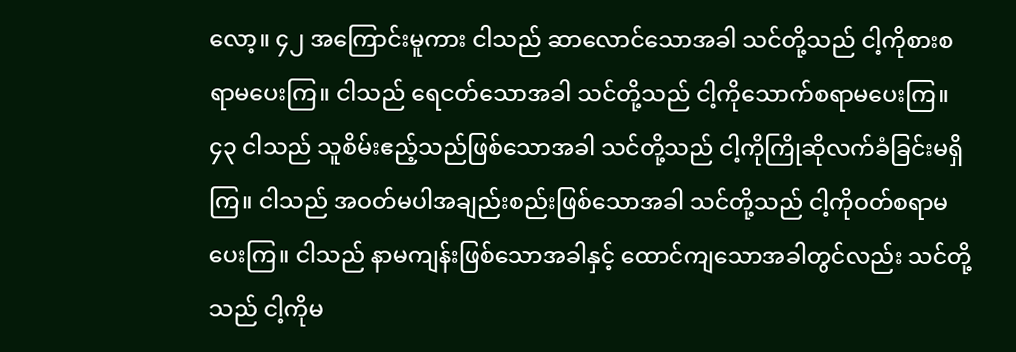လော့။ ၄၂ အကြောင်းမူကား ငါသည် ဆာလောင်သောအခါ သင်တို့သည် ငါ့ကိုစားစရာမပေးကြ။ ငါသည် ရေငတ်သောအခါ သင်တို့သည် ငါ့ကိုသောက်စရာမပေးကြ။ ၄၃ ငါသည် သူစိမ်းဧည့်သည်ဖြစ်သောအခါ သင်တို့သည် ငါ့ကိုကြိုဆိုလက်ခံခြင်းမရှိကြ။ ငါသည် အဝတ်မပါအချည်းစည်းဖြစ်သောအခါ သင်တို့သည် ငါ့ကိုဝတ်စရာမပေးကြ။ ငါသည် နာမကျန်းဖြစ်သောအခါနှင့် ထောင်ကျသောအခါတွင်လည်း သင်တို့သည် ငါ့ကိုမ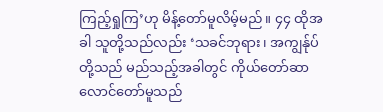ကြည့်ရှုကြ’ဟု မိန့်တော်မူလိမ့်မည်။ ၄၄ ထိုအခါ သူတို့သည်လည်း ‘သခင်ဘုရား၊ အကျွန်ုပ်တို့သည် မည်သည့်အခါတွင် ကိုယ်တော်ဆာလောင်တော်မူသည်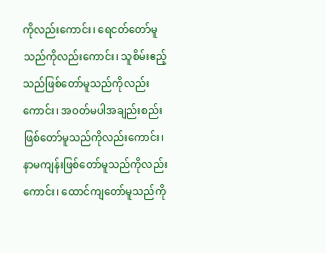ကိုလည်းကောင်း၊ ရေငတ်တော်မူသည်ကိုလည်းကောင်း၊ သူစိမ်းဧည့်သည်ဖြစ်တော်မူသည်ကိုလည်းကောင်း၊ အဝတ်မပါအချည်းစည်းဖြစ်တော်မူသည်ကိုလည်းကောင်း၊ နာမကျန်းဖြစ်တော်မူသည်ကိုလည်းကောင်း၊ ထောင်ကျတော်မူသည်ကို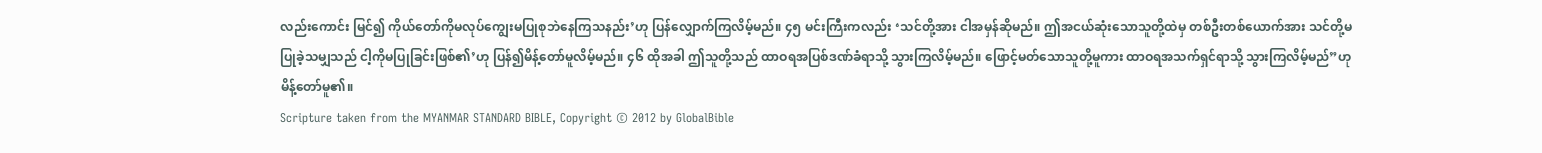လည်းကောင်း မြင်၍ ကိုယ်တော်ကိုမလုပ်ကျွေးမပြုစုဘဲနေကြသနည်း’ဟု ပြန်လျှောက်ကြလိမ့်မည်။ ၄၅ မင်းကြီးကလည်း ‘သင်တို့အား ငါအမှန်ဆိုမည်။ ဤအငယ်ဆုံးသောသူတို့ထဲမှ တစ်ဦးတစ်ယောက်အား သင်တို့မပြုခဲ့သမျှသည် ငါ့ကိုမပြုခြင်းဖြစ်၏’ဟု ပြန်၍မိန့်တော်မူလိမ့်မည်။ ၄၆ ထိုအခါ ဤသူတို့သည် ထာဝရအပြစ်ဒဏ်ခံရာသို့ သွားကြလိမ့်မည်။ ဖြောင့်မတ်သောသူတို့မူကား ထာဝရအသက်ရှင်ရာသို့ သွားကြလိမ့်မည်”ဟု မိန့်တော်မူ၏။
Scripture taken from the MYANMAR STANDARD BIBLE, Copyright © 2012 by GlobalBible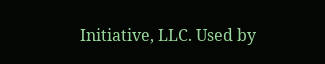Initiative, LLC. Used by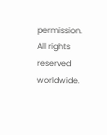permission. All rights reserved worldwide.